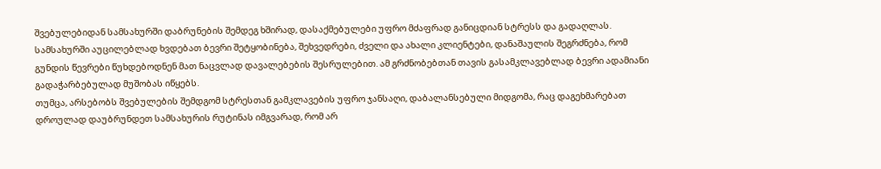შვებულებიდან სამსახურში დაბრუნების შემდეგ ხშირად, დასაქმებულები უფრო მძაფრად განიცდიან სტრესს და გადაღლას. სამსახურში აუცილებლად ხვდებათ ბევრი შეტყობინება, შეხვედრები, ძველი და ახალი კლიენტები, დანაშაულის შეგრძნება, რომ გუნდის წევრები წუხდებოდნენ მათ ნაცვლად დავალებების შესრულებით. ამ გრძნობებთან თავის გასამკლავებლად ბევრი ადამიანი გადაჭარბებულად მუშობას იწყებს.
თუმცა, არსებობს შვებულების შემდგომ სტრესთან გამკლავების უფრო ჯანსაღი, დაბალანსებული მიდგომა, რაც დაგეხმარებათ დროულად დაუბრუნდეთ სამსახურის რუტინას იმგვარად, რომ არ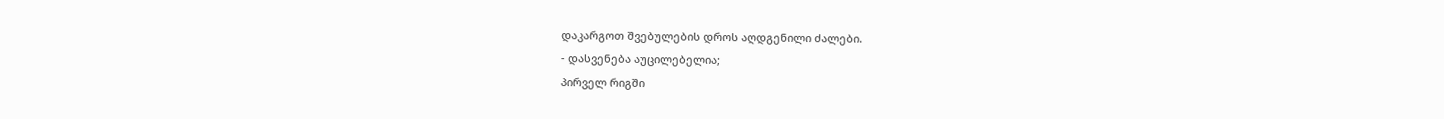დაკარგოთ შვებულების დროს აღდგენილი ძალები.
- დასვენება აუცილებელია;
პირველ რიგში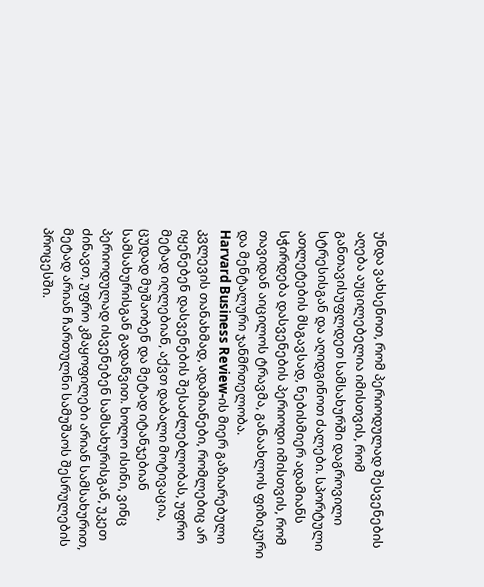უნდა ვახსენოთ, რომ პერიოდულად შესვენების აღება აუცილებელია იმისთვის, რომ განთავისუფლდეთ სამსახურში დაგროვილი სტრესისგან და აღიდგინოთ ძალები. სპორტული ათლეტების მსგავსად, ნებისმიერ ადამიანს სჭირდება დასვენების პერიოდი იმისთვის, რომ თავიდან აიცილოს ტრავმა, განაახლოს ფიზიკური და მენტალური ჯანმრთელობა.
Harvard Business Review-ის მიერ გაზიარებული კვლევის თანახმად, ადამიანები, რომლებიც არ იყენებენ დასვენების შესაძლებლობას, უფრო მეტად იღლებიან, აქვთ დაბალი მოტივაცია, ცუდად მუშაობენ და მეტად იტანჯებიან სამსახურისგან გადაწვით. ხოლო ისინი, ვინც პერიოდულად ისვენებენ სამსახურისგან, უკეთ ძინავთ, უფრო კმაყოფილები არიან სამსახურით, მეტად არიან ჩართულნი სამუშაოს შესრულების პროცესში.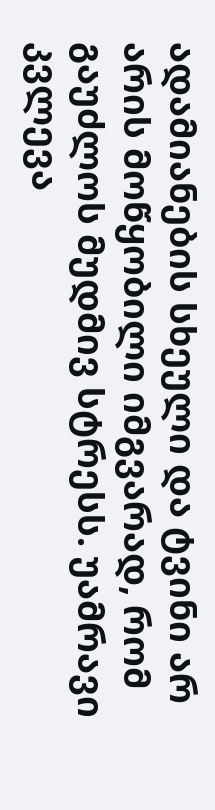ადამიანების სხეული და ტვინი არ არის მოწყობილი იმგვარად, რომ გაუძლოს მუდმივ სტრესს. უამრავი კვლევა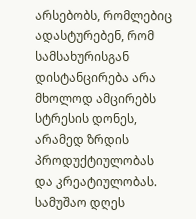არსებობს, რომლებიც ადასტურებენ, რომ სამსახურისგან დისტანცირება არა მხოლოდ ამცირებს სტრესის დონეს, არამედ ზრდის პროდუქტიულობას და კრეატიულობას. სამუშაო დღეს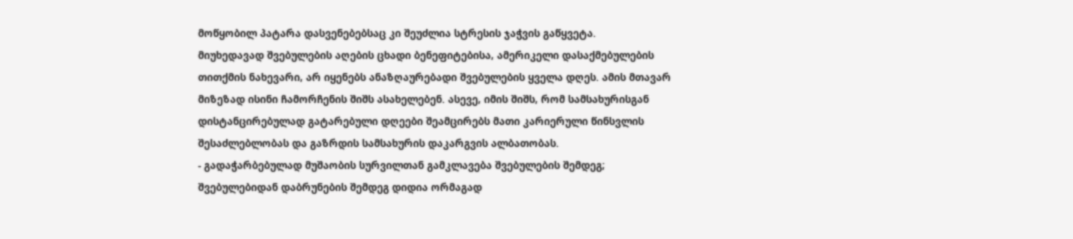მოწყობილ პატარა დასვენებებსაც კი შეუძლია სტრესის ჯაჭვის გაწყვეტა.
მიუხედავად შვებულების აღების ცხადი ბენეფიტებისა, ამერიკელი დასაქმებულების თითქმის ნახევარი, არ იყენებს ანაზღაურებადი შვებულების ყველა დღეს. ამის მთავარ მიზეზად ისინი ჩამორჩენის შიშს ასახელებენ. ასევე, იმის შიშს, რომ სამსახურისგან დისტანცირებულად გატარებული დღეები შეამცირებს მათი კარიერული წინსვლის შესაძლებლობას და გაზრდის სამსახურის დაკარგვის ალბათობას.
- გადაჭარბებულად მუშაობის სურვილთან გამკლავება შვებულების შემდეგ;
შვებულებიდან დაბრუნების შემდეგ დიდია ორმაგად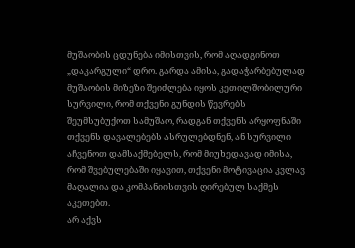მუშაობის ცდუნება იმისთვის, რომ აღადგინოთ „დაკარგული“ დრო. გარდა ამისა, გადაჭარბებულად მუშაობის მიზეზი შეიძლება იყოს კეთილშობილური სურვილი, რომ თქვენი გუნდის წევრებს შეუმსუბუქოთ სამუშაო, რადგან თქვენს არყოფნაში თქვენს დავალებებს ასრულებდნენ, ან სურვილი აჩვენოთ დამსაქმებელს, რომ მიუხედავად იმისა, რომ შვებულებაში იყავით, თქვენი მოტივაცია კვლავ მაღალია და კომპანიისთვის ღირებულ საქმეს აკეთებთ.
არ აქვს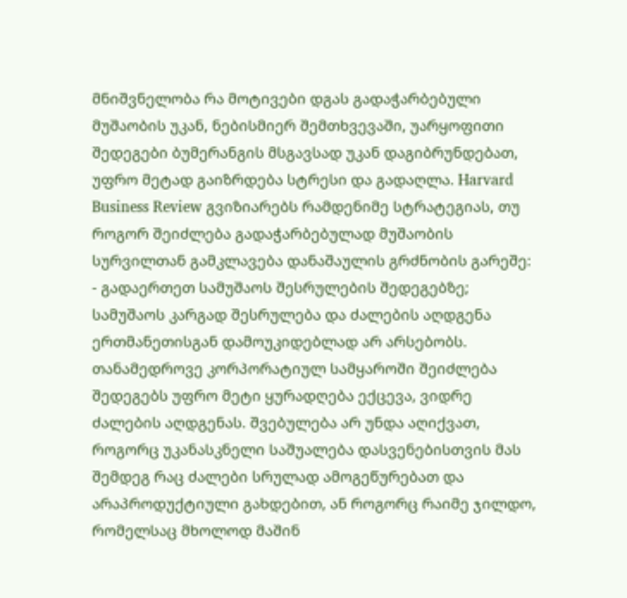მნიშვნელობა რა მოტივები დგას გადაჭარბებული მუშაობის უკან, ნებისმიერ შემთხვევაში, უარყოფითი შედეგები ბუმერანგის მსგავსად უკან დაგიბრუნდებათ, უფრო მეტად გაიზრდება სტრესი და გადაღლა. Harvard Business Review გვიზიარებს რამდენიმე სტრატეგიას, თუ როგორ შეიძლება გადაჭარბებულად მუშაობის სურვილთან გამკლავება დანაშაულის გრძნობის გარეშე:
- გადაერთეთ სამუშაოს შესრულების შედეგებზე;
სამუშაოს კარგად შესრულება და ძალების აღდგენა ერთმანეთისგან დამოუკიდებლად არ არსებობს. თანამედროვე კორპორატიულ სამყაროში შეიძლება შედეგებს უფრო მეტი ყურადღება ექცევა, ვიდრე ძალების აღდგენას. შვებულება არ უნდა აღიქვათ, როგორც უკანასკნელი საშუალება დასვენებისთვის მას შემდეგ რაც ძალები სრულად ამოგეწურებათ და არაპროდუქტიული გახდებით, ან როგორც რაიმე ჯილდო, რომელსაც მხოლოდ მაშინ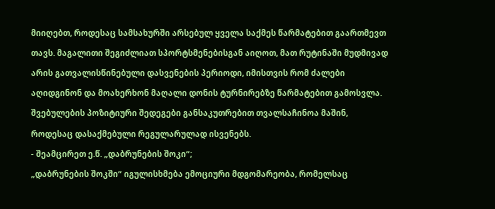მიიღებთ, როდესაც სამსახურში არსებულ ყველა საქმეს წარმატებით გაართმევთ თავს. მაგალითი შეგიძლიათ სპორტსმენებისგან აიღოთ, მათ რუტინაში მუდმივად არის გათვალისწინებული დასვენების პერიოდი, იმისთვის რომ ძალები აღიდგინონ და მოახერხონ მაღალი დონის ტურნირებზე წარმატებით გამოსვლა. შვებულების პოზიტიური შედეგები განსაკუთრებით თვალსაჩინოა მაშინ, როდესაც დასაქმებული რეგულარულად ისვენებს.
- შეამცირეთ ე.წ. „დაბრუნების შოკი“;
„დაბრუნების შოკში“ იგულისხმება ემოციური მდგომარეობა, რომელსაც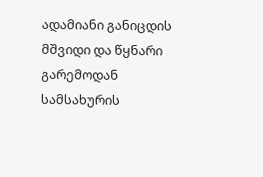ადამიანი განიცდის მშვიდი და წყნარი გარემოდან სამსახურის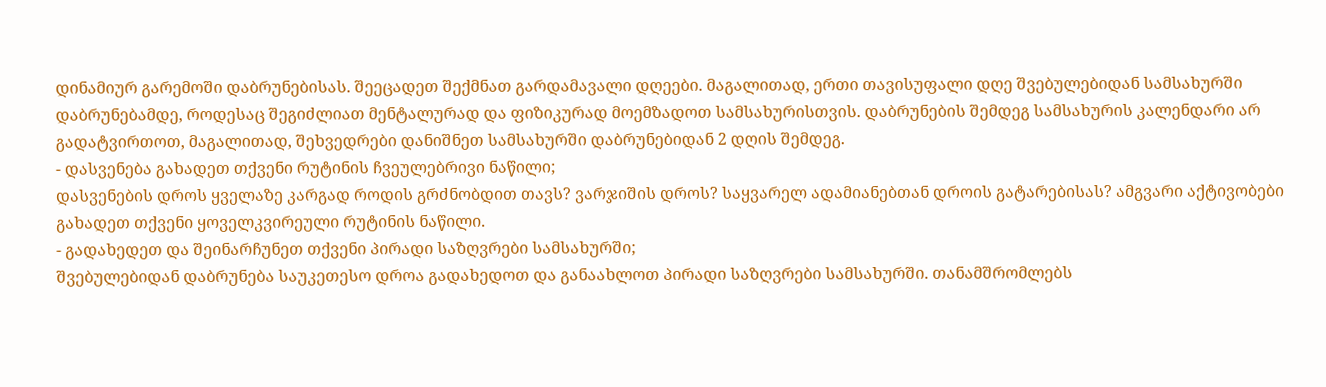დინამიურ გარემოში დაბრუნებისას. შეეცადეთ შექმნათ გარდამავალი დღეები. მაგალითად, ერთი თავისუფალი დღე შვებულებიდან სამსახურში დაბრუნებამდე, როდესაც შეგიძლიათ მენტალურად და ფიზიკურად მოემზადოთ სამსახურისთვის. დაბრუნების შემდეგ სამსახურის კალენდარი არ გადატვირთოთ, მაგალითად, შეხვედრები დანიშნეთ სამსახურში დაბრუნებიდან 2 დღის შემდეგ.
- დასვენება გახადეთ თქვენი რუტინის ჩვეულებრივი ნაწილი;
დასვენების დროს ყველაზე კარგად როდის გრძნობდით თავს? ვარჯიშის დროს? საყვარელ ადამიანებთან დროის გატარებისას? ამგვარი აქტივობები გახადეთ თქვენი ყოველკვირეული რუტინის ნაწილი.
- გადახედეთ და შეინარჩუნეთ თქვენი პირადი საზღვრები სამსახურში;
შვებულებიდან დაბრუნება საუკეთესო დროა გადახედოთ და განაახლოთ პირადი საზღვრები სამსახურში. თანამშრომლებს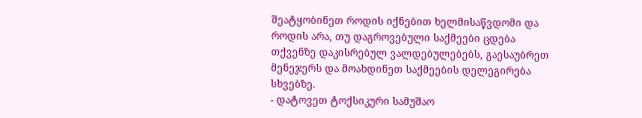შეატყობინეთ როდის იქნებით ხელმისაწვდომი და როდის არა, თუ დაგროვებული საქმეები ცდება თქვენზე დაკისრებულ ვალდებულებებს, გაესაუბრეთ მენეჯერს და მოახდინეთ საქმეების დელეგირება სხვებზე.
- დატოვეთ ტოქსიკური სამუშაო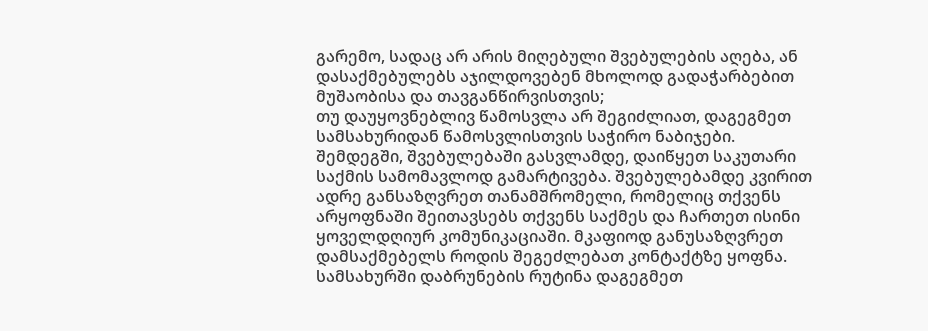გარემო, სადაც არ არის მიღებული შვებულების აღება, ან დასაქმებულებს აჯილდოვებენ მხოლოდ გადაჭარბებით მუშაობისა და თავგანწირვისთვის;
თუ დაუყოვნებლივ წამოსვლა არ შეგიძლიათ, დაგეგმეთ სამსახურიდან წამოსვლისთვის საჭირო ნაბიჯები.
შემდეგში, შვებულებაში გასვლამდე, დაიწყეთ საკუთარი საქმის სამომავლოდ გამარტივება. შვებულებამდე კვირით ადრე განსაზღვრეთ თანამშრომელი, რომელიც თქვენს არყოფნაში შეითავსებს თქვენს საქმეს და ჩართეთ ისინი ყოველდღიურ კომუნიკაციაში. მკაფიოდ განუსაზღვრეთ დამსაქმებელს როდის შეგეძლებათ კონტაქტზე ყოფნა. სამსახურში დაბრუნების რუტინა დაგეგმეთ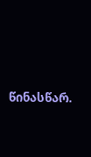წინასწარ.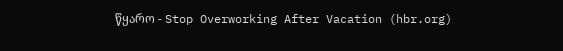წყარო - Stop Overworking After Vacation (hbr.org)